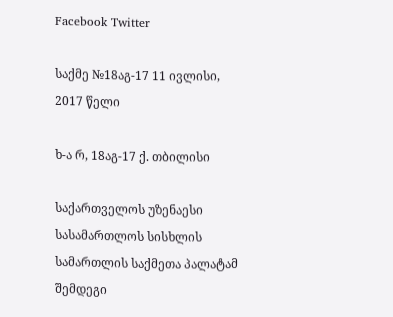Facebook Twitter

საქმე №18აგ-17 11 ივლისი, 2017 წელი

ხ-ა რ, 18აგ-17 ქ. თბილისი

საქართველოს უზენაესი სასამართლოს სისხლის სამართლის საქმეთა პალატამ შემდეგი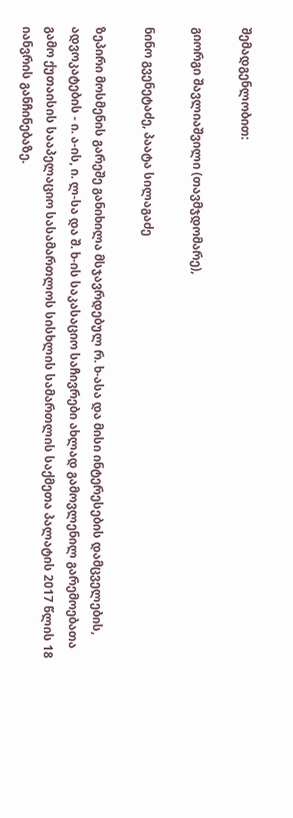შემადგენლობით:

გიორგი შავლიაშვილი (თავმჯდომარე),

ნინო გვენეტაძე, პაატა სილაგაძე

ზეპირი მოსმენის გარეშე განიხილა მსჯავრდებულ რ. ხ-ასა და მისი ინტერესების დამცველების, ადვოკატების - ი. ა-ის, ი. ლ-სა და შ. ხ-ის საკასაციო საჩივრები ახლად გამოვლენილ გარემოებათა გამო ქუთაისის სააპელაციო სასამართლოს სისხლის სამართლის საქმეთა პალატის 2017 წლის 18 იანვრის განჩინებაზე.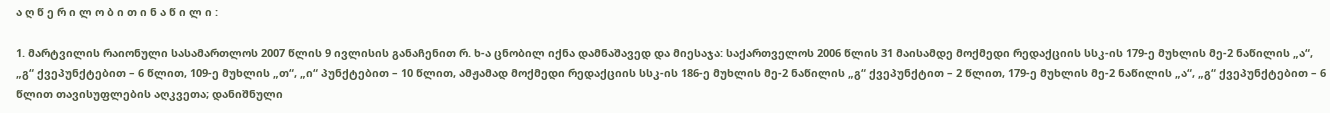ა ღ წ ე რ ი ლ ო ბ ი თ ი ნ ა წ ი ლ ი :

1. მარტვილის რაიონული სასამართლოს 2007 წლის 9 ივლისის განაჩენით რ. ხ-ა ცნობილ იქნა დამნაშავედ და მიესაჯა: საქართველოს 2006 წლის 31 მაისამდე მოქმედი რედაქციის სსკ-ის 179-ე მუხლის მე-2 ნაწილის „ა“, „გ“ ქვეპუნქტებით – 6 წლით, 109-ე მუხლის „თ“, „ი“ პუნქტებით – 10 წლით, ამჟამად მოქმედი რედაქციის სსკ-ის 186-ე მუხლის მე-2 ნაწილის „გ“ ქვეპუნქტით – 2 წლით, 179-ე მუხლის მე-2 ნაწილის „ა“, „გ“ ქვეპუნქტებით – 6 წლით თავისუფლების აღკვეთა; დანიშნული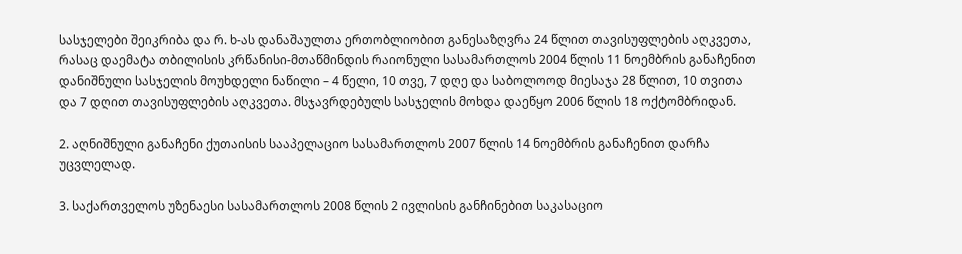სასჯელები შეიკრიბა და რ. ხ-ას დანაშაულთა ერთობლიობით განესაზღვრა 24 წლით თავისუფლების აღკვეთა, რასაც დაემატა თბილისის კრწანისი-მთაწმინდის რაიონული სასამართლოს 2004 წლის 11 ნოემბრის განაჩენით დანიშნული სასჯელის მოუხდელი ნაწილი – 4 წელი, 10 თვე, 7 დღე და საბოლოოდ მიესაჯა 28 წლით, 10 თვითა და 7 დღით თავისუფლების აღკვეთა. მსჯავრდებულს სასჯელის მოხდა დაეწყო 2006 წლის 18 ოქტომბრიდან.

2. აღნიშნული განაჩენი ქუთაისის სააპელაციო სასამართლოს 2007 წლის 14 ნოემბრის განაჩენით დარჩა უცვლელად.

3. საქართველოს უზენაესი სასამართლოს 2008 წლის 2 ივლისის განჩინებით საკასაციო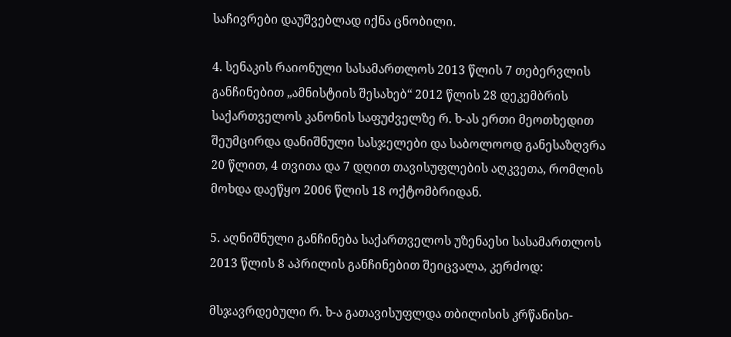საჩივრები დაუშვებლად იქნა ცნობილი.

4. სენაკის რაიონული სასამართლოს 2013 წლის 7 თებერვლის განჩინებით „ამნისტიის შესახებ“ 2012 წლის 28 დეკემბრის საქართველოს კანონის საფუძველზე რ. ხ-ას ერთი მეოთხედით შეუმცირდა დანიშნული სასჯელები და საბოლოოდ განესაზღვრა 20 წლით, 4 თვითა და 7 დღით თავისუფლების აღკვეთა, რომლის მოხდა დაეწყო 2006 წლის 18 ოქტომბრიდან.

5. აღნიშნული განჩინება საქართველოს უზენაესი სასამართლოს 2013 წლის 8 აპრილის განჩინებით შეიცვალა, კერძოდ:

მსჯავრდებული რ. ხ-ა გათავისუფლდა თბილისის კრწანისი-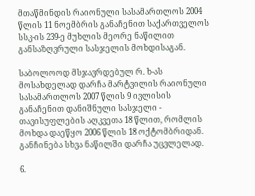მთაწმინდის რაიონული სასამართლოს 2004 წლის 11 ნოემბრის განაჩენით საქართველოს სსკ-ის 239-ე მუხლის მეორე ნაწილით განსაზღვრული სასჯელის მოხდისაგან.

საბოლოოდ მსჯავრდებულ რ. ხ-ას მოსახდელად დარჩა მარტვილის რაიონული სასამართლოს 2007 წლის 9 ივლისის განაჩენით დანიშნული სასჯელი - თავისუფლების აღკვეთა 18 წლით, რომლის მოხდა დაეწყო 2006 წლის 18 ოქტომბრიდან. განჩინება სხვა ნაწილში დარჩა უცვლელად.

6.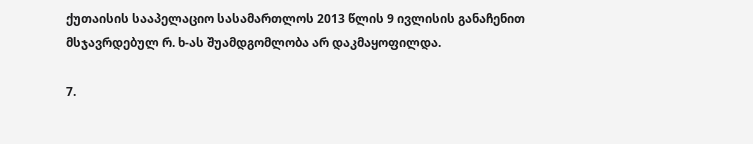ქუთაისის სააპელაციო სასამართლოს 2013 წლის 9 ივლისის განაჩენით მსჯავრდებულ რ. ხ-ას შუამდგომლობა არ დაკმაყოფილდა.

7.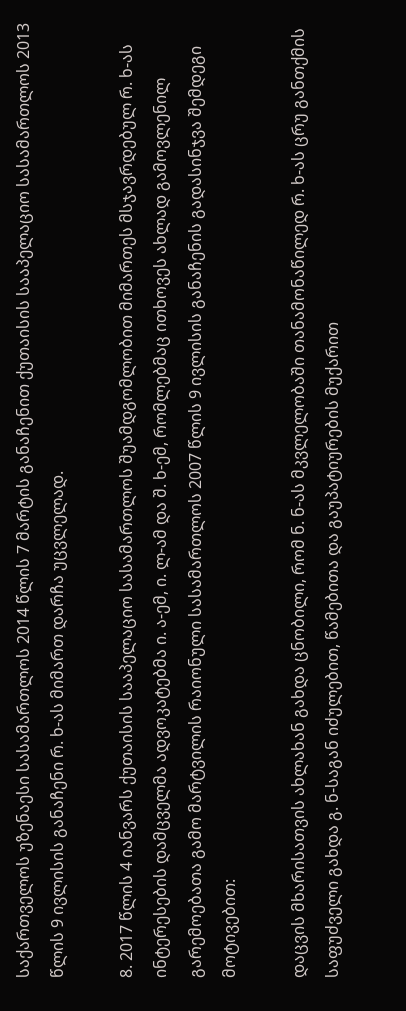საქართველოს უზენაესი სასამართლოს 2014 წლის 7 მარტის განაჩენით ქუთაისის სააპელაციო სასამართლოს 2013 წლის 9 ივლისის განაჩენი რ. ხ-ას მიმართ დარჩა უცვლელად.

8. 2017 წლის 4 იანვარს ქუთაისის სააპელაციო სასამართლოს შუამდგომლობით მიმართეს მსჯავრდებულ რ. ხ-ას ინტერესების დამცველმა ადვოკატებმა ი. ა-ემ, ი. ლ-ამ და შ. ხ-ემ, რომლებმაც ითხოვეს ახლად გამოვლენილ გარემოებათა გამო მარტვილის რაიონული სასამართლოს 2007 წლის 9 ივლისის განაჩენის გადასინჯვა შემდეგი მოტივებით:

დაცვის მხარისათვის ახლახან გახდა ცნობილი, რომ ნ. ნ-ას მკვლელობაში თანამონაწილედ რ. ხ-ას ცრუ განთქმის საფუძველი გახდა გ. ნ-საგან იძულებით, წამებითა და გაუპატიურების მუქარით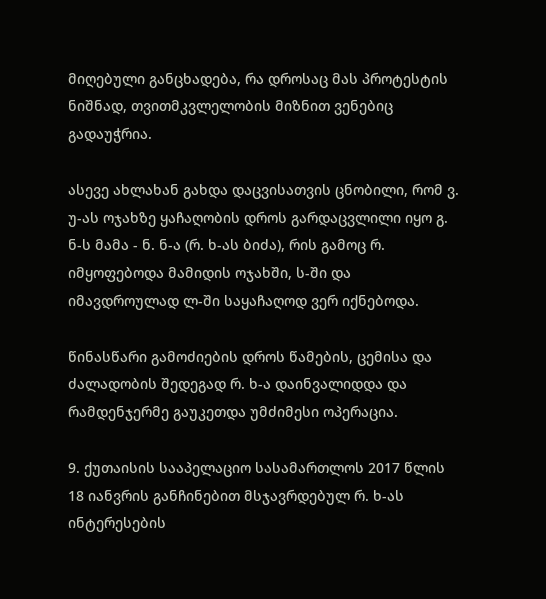მიღებული განცხადება, რა დროსაც მას პროტესტის ნიშნად, თვითმკვლელობის მიზნით ვენებიც გადაუჭრია.

ასევე ახლახან გახდა დაცვისათვის ცნობილი, რომ ვ. უ-ას ოჯახზე ყაჩაღობის დროს გარდაცვლილი იყო გ. ნ-ს მამა - ნ. ნ-ა (რ. ხ-ას ბიძა), რის გამოც რ. იმყოფებოდა მამიდის ოჯახში, ს-ში და იმავდროულად ლ-ში საყაჩაღოდ ვერ იქნებოდა.

წინასწარი გამოძიების დროს წამების, ცემისა და ძალადობის შედეგად რ. ხ-ა დაინვალიდდა და რამდენჯერმე გაუკეთდა უმძიმესი ოპერაცია.

9. ქუთაისის სააპელაციო სასამართლოს 2017 წლის 18 იანვრის განჩინებით მსჯავრდებულ რ. ხ-ას ინტერესების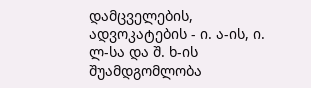დამცველების, ადვოკატების - ი. ა-ის, ი. ლ-სა და შ. ხ-ის შუამდგომლობა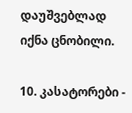დაუშვებლად იქნა ცნობილი.

10. კასატორები -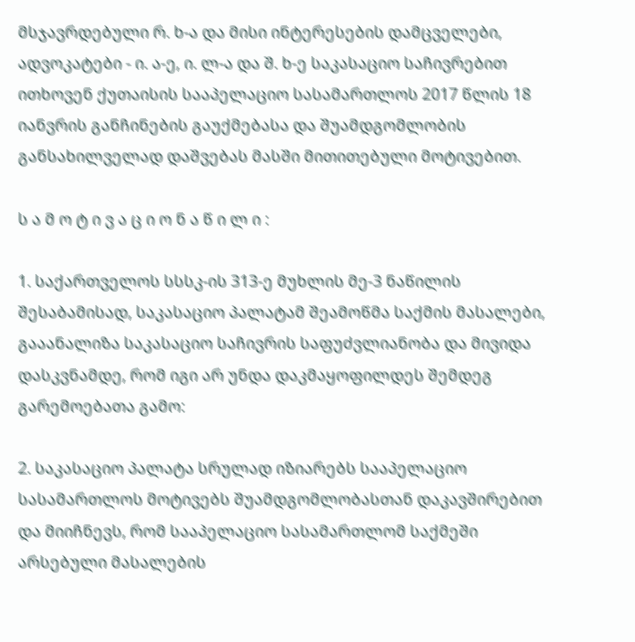მსჯავრდებული რ. ხ-ა და მისი ინტერესების დამცველები, ადვოკატები - ი. ა-ე, ი. ლ-ა და შ. ხ-ე საკასაციო საჩივრებით ითხოვენ ქუთაისის სააპელაციო სასამართლოს 2017 წლის 18 იანვრის განჩინების გაუქმებასა და შუამდგომლობის განსახილველად დაშვებას მასში მითითებული მოტივებით.

ს ა მ ო ტ ი ვ ა ც ი ო ნ ა წ ი ლ ი :

1. საქართველოს სსსკ-ის 313-ე მუხლის მე-3 ნაწილის შესაბამისად, საკასაციო პალატამ შეამოწმა საქმის მასალები, გააანალიზა საკასაციო საჩივრის საფუძვლიანობა და მივიდა დასკვნამდე, რომ იგი არ უნდა დაკმაყოფილდეს შემდეგ გარემოებათა გამო:

2. საკასაციო პალატა სრულად იზიარებს სააპელაციო სასამართლოს მოტივებს შუამდგომლობასთან დაკავშირებით და მიიჩნევს, რომ სააპელაციო სასამართლომ საქმეში არსებული მასალების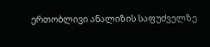ერთობლივი ანალიზის საფუძველზე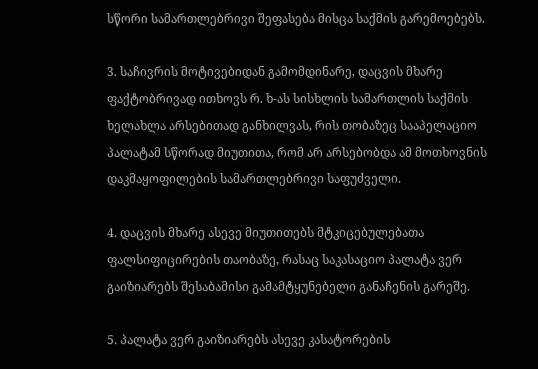სწორი სამართლებრივი შეფასება მისცა საქმის გარემოებებს.

3. საჩივრის მოტივებიდან გამომდინარე, დაცვის მხარე ფაქტობრივად ითხოვს რ. ხ-ას სისხლის სამართლის საქმის ხელახლა არსებითად განხილვას, რის თობაზეც სააპელაციო პალატამ სწორად მიუთითა, რომ არ არსებობდა ამ მოთხოვნის დაკმაყოფილების სამართლებრივი საფუძველი.

4. დაცვის მხარე ასევე მიუთითებს მტკიცებულებათა ფალსიფიცირების თაობაზე, რასაც საკასაციო პალატა ვერ გაიზიარებს შესაბამისი გამამტყუნებელი განაჩენის გარეშე.

5. პალატა ვერ გაიზიარებს ასევე კასატორების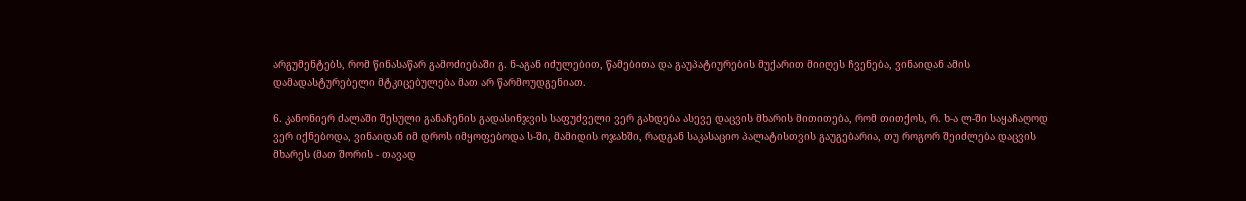არგუმენტებს, რომ წინასაწარ გამოძიებაში გ. ნ-აგან იძულებით, წამებითა და გაუპატიურების მუქარით მიიღეს ჩვენება, ვინაიდან ამის დამადასტურებელი მტკიცებულება მათ არ წარმოუდგენიათ.

6. კანონიერ ძალაში შესული განაჩენის გადასინჯვის საფუძველი ვერ გახდება ასევე დაცვის მხარის მითითება, რომ თითქოს, რ. ხ-ა ლ-ში საყაჩაღოდ ვერ იქნებოდა, ვინაიდან იმ დროს იმყოფებოდა ს-ში, მამიდის ოჯახში, რადგან საკასაციო პალატისთვის გაუგებარია, თუ როგორ შეიძლება დაცვის მხარეს (მათ შორის - თავად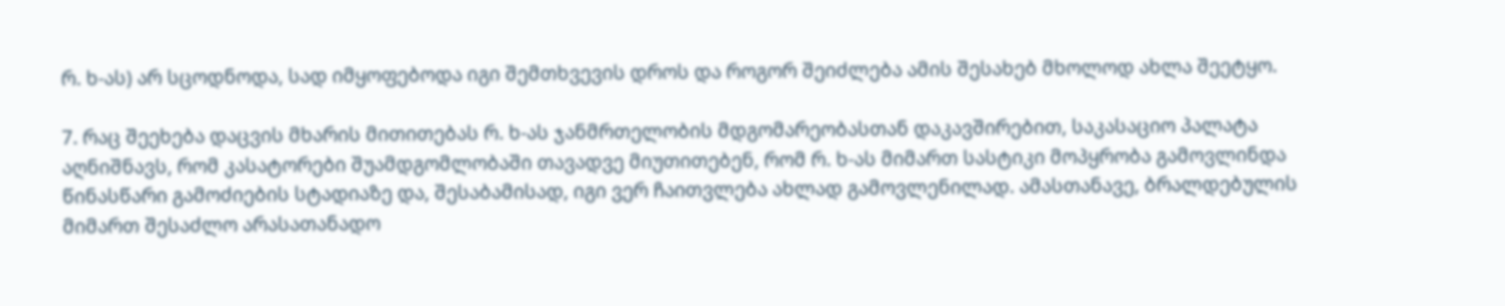რ. ხ-ას) არ სცოდნოდა, სად იმყოფებოდა იგი შემთხვევის დროს და როგორ შეიძლება ამის შესახებ მხოლოდ ახლა შეეტყო.

7. რაც შეეხება დაცვის მხარის მითითებას რ. ხ-ას ჯანმრთელობის მდგომარეობასთან დაკავშირებით, საკასაციო პალატა აღნიშნავს, რომ კასატორები შუამდგომლობაში თავადვე მიუთითებენ, რომ რ. ხ-ას მიმართ სასტიკი მოპყრობა გამოვლინდა წინასწარი გამოძიების სტადიაზე და, შესაბამისად, იგი ვერ ჩაითვლება ახლად გამოვლენილად. ამასთანავე, ბრალდებულის მიმართ შესაძლო არასათანადო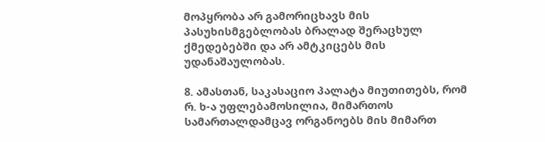მოპყრობა არ გამორიცხავს მის პასუხისმგებლობას ბრალად შერაცხულ ქმედებებში და არ ამტკიცებს მის უდანაშაულობას.

8. ამასთან, საკასაციო პალატა მიუთითებს, რომ რ. ხ-ა უფლებამოსილია, მიმართოს სამართალდამცავ ორგანოებს მის მიმართ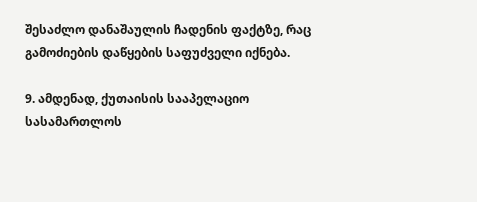შესაძლო დანაშაულის ჩადენის ფაქტზე, რაც გამოძიების დაწყების საფუძველი იქნება.

9. ამდენად, ქუთაისის სააპელაციო სასამართლოს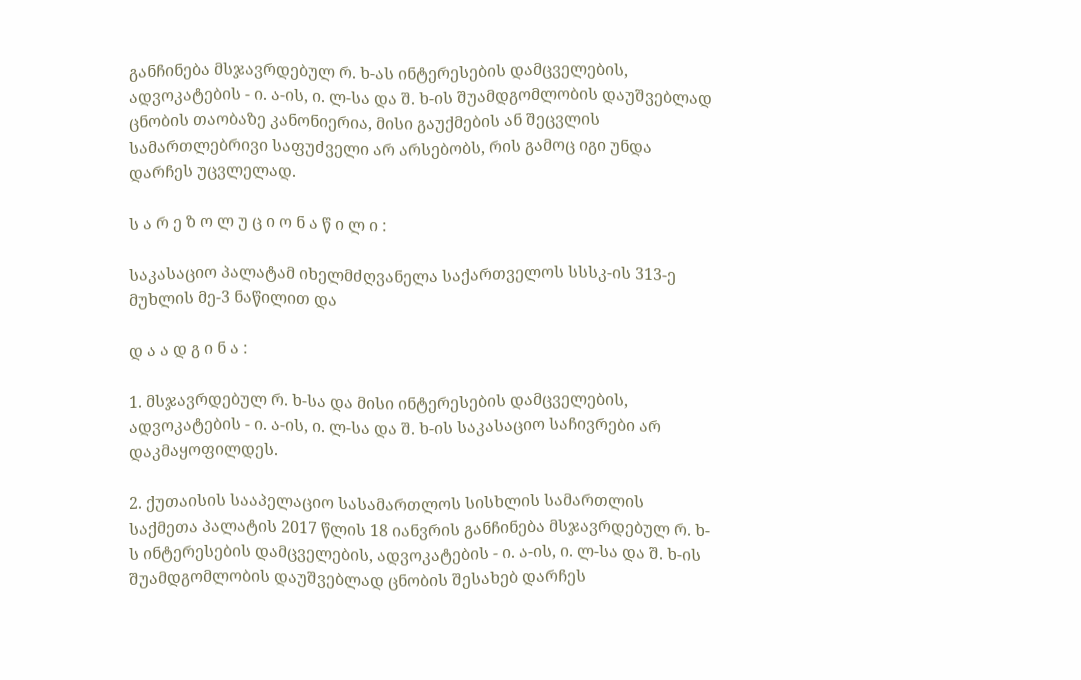განჩინება მსჯავრდებულ რ. ხ-ას ინტერესების დამცველების, ადვოკატების - ი. ა-ის, ი. ლ-სა და შ. ხ-ის შუამდგომლობის დაუშვებლად ცნობის თაობაზე კანონიერია, მისი გაუქმების ან შეცვლის სამართლებრივი საფუძველი არ არსებობს, რის გამოც იგი უნდა დარჩეს უცვლელად.

ს ა რ ე ზ ო ლ უ ც ი ო ნ ა წ ი ლ ი :

საკასაციო პალატამ იხელმძღვანელა საქართველოს სსსკ-ის 313-ე მუხლის მე-3 ნაწილით და

დ ა ა დ გ ი ნ ა :

1. მსჯავრდებულ რ. ხ-სა და მისი ინტერესების დამცველების, ადვოკატების - ი. ა-ის, ი. ლ-სა და შ. ხ-ის საკასაციო საჩივრები არ დაკმაყოფილდეს.

2. ქუთაისის სააპელაციო სასამართლოს სისხლის სამართლის საქმეთა პალატის 2017 წლის 18 იანვრის განჩინება მსჯავრდებულ რ. ხ-ს ინტერესების დამცველების, ადვოკატების - ი. ა-ის, ი. ლ-სა და შ. ხ-ის შუამდგომლობის დაუშვებლად ცნობის შესახებ დარჩეს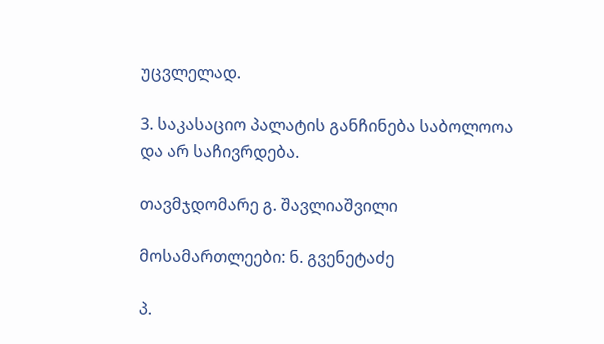უცვლელად.

3. საკასაციო პალატის განჩინება საბოლოოა და არ საჩივრდება.

თავმჯდომარე გ. შავლიაშვილი

მოსამართლეები: ნ. გვენეტაძე

პ.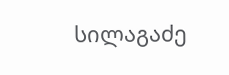სილაგაძე